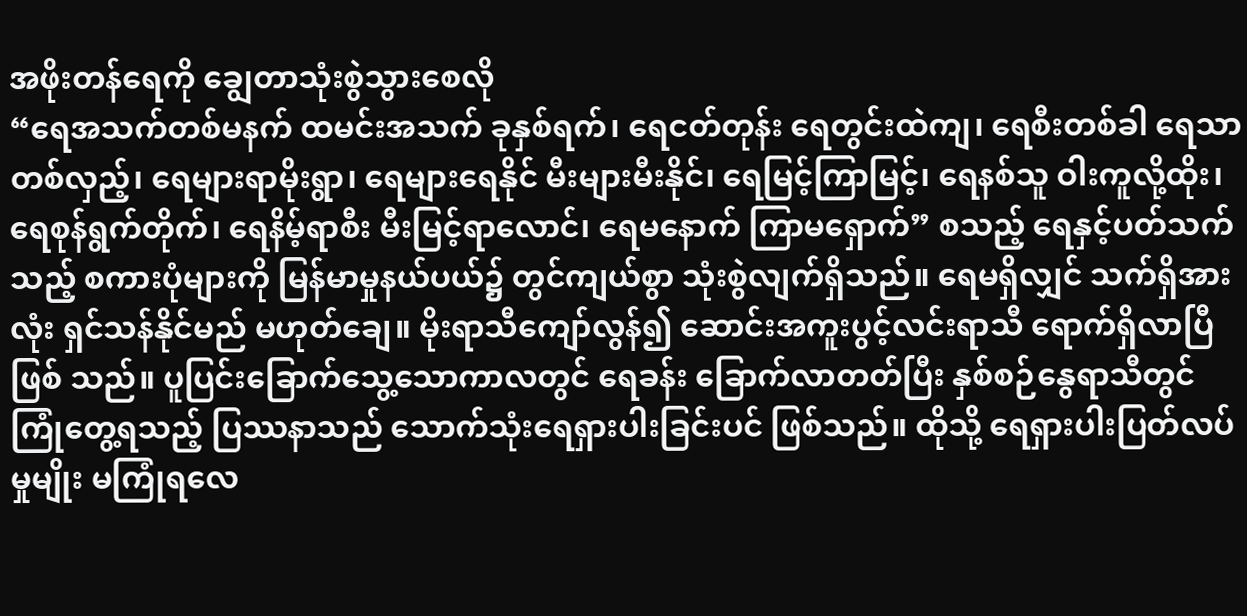အဖိုးတန်ရေကို ချွေတာသုံးစွဲသွားစေလို
“ရေအသက်တစ်မနက် ထမင်းအသက် ခုနှစ်ရက်၊ ရေငတ်တုန်း ရေတွင်းထဲကျ၊ ရေစီးတစ်ခါ ရေသာတစ်လှည့်၊ ရေများရာမိုးရွာ၊ ရေများရေနိုင် မီးများမီးနိုင်၊ ရေမြင့်ကြာမြင့်၊ ရေနစ်သူ ဝါးကူလို့ထိုး၊ ရေစုန်ရွက်တိုက်၊ ရေနိမ့်ရာစီး မီးမြင့်ရာလောင်၊ ရေမနောက် ကြာမရှောက်” စသည့် ရေနှင့်ပတ်သက် သည့် စကားပုံများကို မြန်မာမှုနယ်ပယ်၌ တွင်ကျယ်စွာ သုံးစွဲလျက်ရှိသည်။ ရေမရှိလျှင် သက်ရှိအားလုံး ရှင်သန်နိုင်မည် မဟုတ်ချေ။ မိုးရာသီကျော်လွန်၍ ဆောင်းအကူးပွင့်လင်းရာသီ ရောက်ရှိလာပြီဖြစ် သည်။ ပူပြင်းခြောက်သွေ့သောကာလတွင် ရေခန်း ခြောက်လာတတ်ပြီး နှစ်စဉ်နွေရာသီတွင် ကြုံတွေ့ရသည့် ပြဿနာသည် သောက်သုံးရေရှားပါးခြင်းပင် ဖြစ်သည်။ ထိုသို့ ရေရှားပါးပြတ်လပ်မှုမျိုး မကြုံရလေ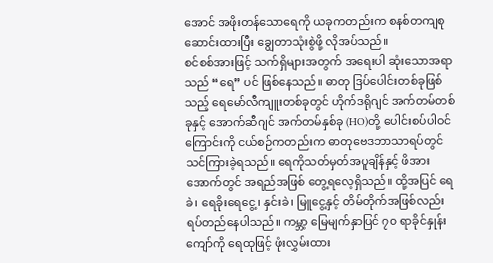အောင် အဖိုးတန်သောရေကို ယခုကတည်းက စနစ်တကျစုဆောင်းထားပြီး ချွေတာသုံးစွဲဖို့ လိုအပ်သည်။
စင်စစ်အားဖြင့် သက်ရှိများအတွက် အရေးပါ ဆုံးသောအရာသည် “ရေ” ပင် ဖြစ်နေသည်။ ဓာတု ဒြပ်ပေါင်းတစ်ခုဖြစ်သည့် ရေမော်လီကျူးတစ်ခုတွင် ဟိုက်ဒရိုဂျင် အက်တမ်တစ်ခုနှင့် အောက်ဆီဂျင် အက်တမ်နှစ်ခု (HO)တို့ ပေါင်းစပ်ပါဝင်ကြောင်းကို ငယ်စဉ်ကတည်းက ဓာတုဗေဒဘာသာရပ်တွင် သင်ကြားခဲ့ရသည်။ ရေကိုသတ်မှတ်အပူချိန်နှင့် ဖိအားအောက်တွင် အရည်အဖြစ် တွေ့ရလေ့ရှိသည်။ ထို့အပြင် ရေခဲ၊ ရေခိုးရေငွေ့၊ နှင်းခဲ၊ မြူငွေ့နှင့် တိမ်တိုက်အဖြစ်လည်း ရပ်တည်နေပါသည်။ ကမ္ဘာ့ မြေမျက်နှာပြင် ၇၀ ရာခိုင်နှုန်းကျော်ကို ရေထုဖြင့် ဖုံးလွှမ်းထား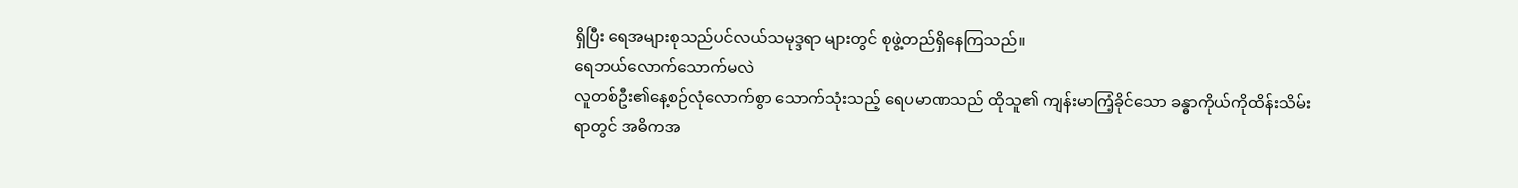ရှိပြီး ရေအများစုသည်ပင်လယ်သမုဒ္ဒရာ များတွင် စုဖွဲ့တည်ရှိနေကြသည်။
ရေဘယ်လောက်သောက်မလဲ
လူတစ်ဦး၏နေ့စဉ်လုံလောက်စွာ သောက်သုံးသည့် ရေပမာဏသည် ထိုသူ၏ ကျန်းမာကြံ့ခိုင်သော ခန္ဓာကိုယ်ကိုထိန်းသိမ်းရာတွင် အဓိကအ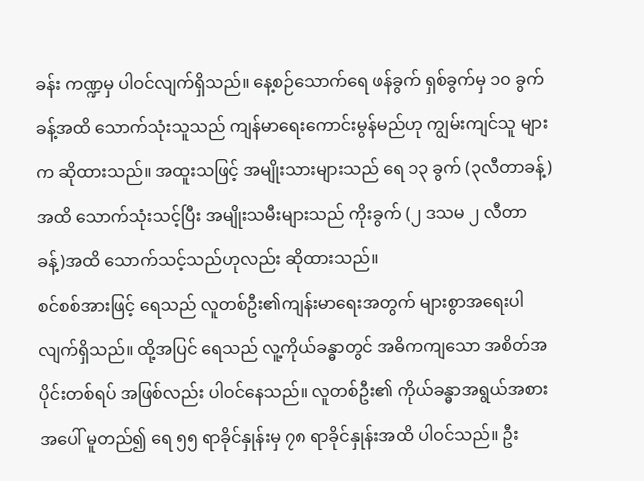ခန်း ကဏ္ဍမှ ပါဝင်လျက်ရှိသည်။ နေ့စဉ်သောက်ရေ ဖန်ခွက် ရှစ်ခွက်မှ ၁၀ ခွက်ခန့်အထိ သောက်သုံးသူသည် ကျန်မာရေးကောင်းမွန်မည်ဟု ကျွမ်းကျင်သူ များက ဆိုထားသည်။ အထူးသဖြင့် အမျိုးသားများသည် ရေ ၁၃ ခွက် (၃လီတာခန့်)အထိ သောက်သုံးသင့်ပြီး အမျိုးသမီးများသည် ကိုးခွက် (၂ ဒသမ ၂ လီတာခန့်)အထိ သောက်သင့်သည်ဟုလည်း ဆိုထားသည်။
စင်စစ်အားဖြင့် ရေသည် လူတစ်ဦး၏ကျန်းမာရေးအတွက် များစွာအရေးပါလျက်ရှိသည်။ ထို့အပြင် ရေသည် လူ့ကိုယ်ခန္ဓာတွင် အဓိကကျသော အစိတ်အပိုင်းတစ်ရပ် အဖြစ်လည်း ပါဝင်နေသည်။ လူတစ်ဦး၏ ကိုယ်ခန္ဓာအရွယ်အစားအပေါ် မူတည်၍ ရေ ၅၅ ရာခိုင်နှုန်းမှ ၇၈ ရာခိုင်နှုန်းအထိ ပါဝင်သည်။ ဦး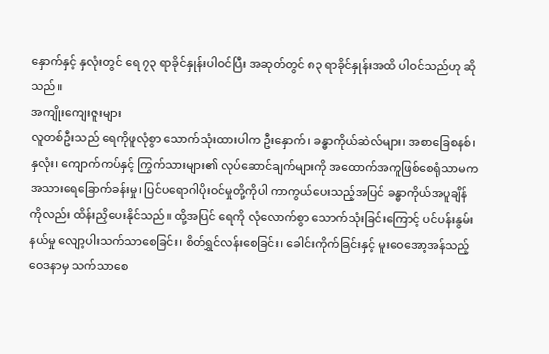နှောက်နှင့် နှလုံးတွင် ရေ ၇၃ ရာခိုင်နှုန်းပါဝင်ပြီး အဆုတ်တွင် ၈၃ ရာခိုင်နှုန်းအထိ ပါဝင်သည်ဟု ဆိုသည်။
အကျိုးကျေးဇူးများ
လူတစ်ဦးသည် ရေကိုဖူလုံစွာ သောက်သုံးထားပါက ဦးနှောက်၊ ခန္ဓာကိုယ်ဆဲလ်များ၊ အစာခြေစနစ်၊ နှလုံး၊ ကျောက်ကပ်နှင့် ကြွက်သားများ၏ လုပ်ဆောင်ချက်များကို အထောက်အကူဖြစ်စေရုံသာမက အသားရေခြောက်ခန်းမှု၊ ပြင်ပရောဂါပိုးဝင်မှုတို့ကိုပါ ကာကွယ်ပေးသည့်အပြင် ခန္ဓာကိုယ်အပူချိန် ကိုလည်း ထိန်းညှိပေးနိုင်သည်။ ထို့အပြင် ရေကို လုံလောက်စွာ သောက်သုံးခြင်းကြောင့် ပင်ပန်းနွမ်းနယ်မှု လျော့ပါးသက်သာစေခြင်း၊ စိတ်ရွှင်လန်းစေခြင်း၊ ခေါင်းကိုက်ခြင်းနှင့် မူးဝေအော့အန်သည့် ဝေဒနာမှ သက်သာစေ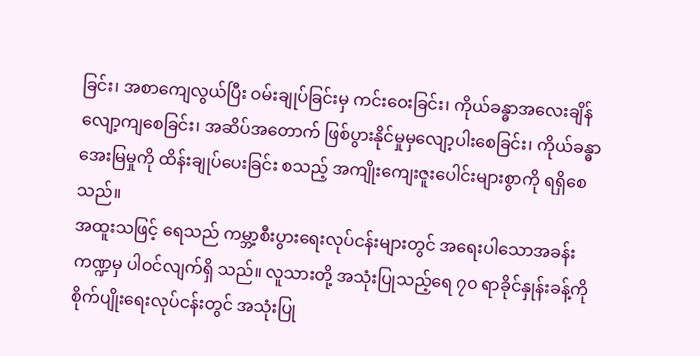ခြင်း၊ အစာကျေလွယ်ပြီး ဝမ်းချုပ်ခြင်းမှ ကင်းဝေးခြင်း၊ ကိုယ်ခန္ဓာအလေးချိန် လျော့ကျစေခြင်း၊ အဆိပ်အတောက် ဖြစ်ပွားနိုင်မှုမှလျော့ပါးစေခြင်း၊ ကိုယ်ခန္ဓာအေးမြမှုကို ထိန်းချုပ်ပေးခြင်း စသည့် အကျိုးကျေးဇူးပေါင်းများစွာကို ရရှိစေသည်။
အထူးသဖြင့် ရေသည် ကမ္ဘာ့စီးပွားရေးလုပ်ငန်းများတွင် အရေးပါသောအခန်းကဏ္ဍမှ ပါဝင်လျက်ရှိ သည်။ လူသားတို့ အသုံးပြုသည့်ရေ ၇၀ ရာခိုင်နှုန်းခန့်ကို စိုက်ပျိုးရေးလုပ်ငန်းတွင် အသုံးပြု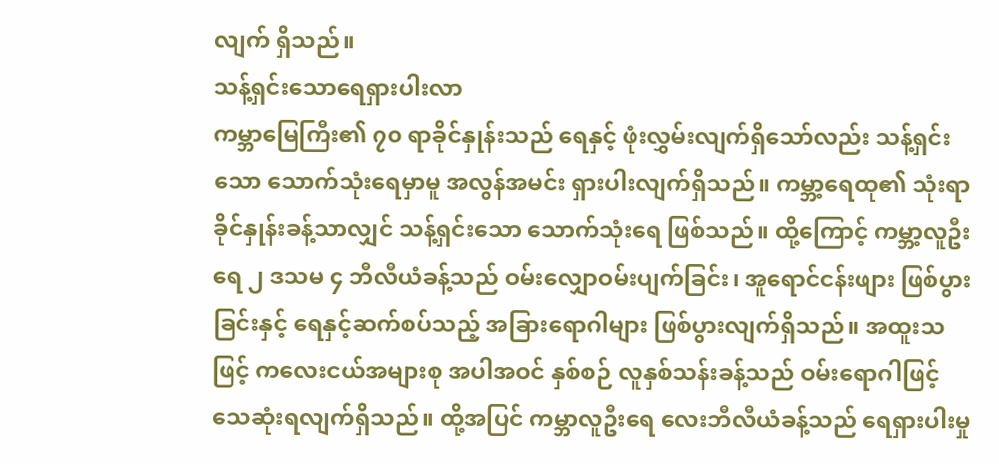လျက် ရှိသည်။
သန့်ရှင်းသောရေရှားပါးလာ
ကမ္ဘာမြေကြီး၏ ၇၀ ရာခိုင်နှုန်းသည် ရေနှင့် ဖုံးလွှမ်းလျက်ရှိသော်လည်း သန့်ရှင်းသော သောက်သုံးရေမှာမူ အလွန်အမင်း ရှားပါးလျက်ရှိသည်။ ကမ္ဘာ့ရေထု၏ သုံးရာခိုင်နှုန်းခန့်သာလျှင် သန့်ရှင်းသော သောက်သုံးရေ ဖြစ်သည်။ ထို့ကြောင့် ကမ္ဘာ့လူဦးရေ ၂ ဒသမ ၄ ဘီလီယံခန့်သည် ဝမ်းလျှောဝမ်းပျက်ခြင်း၊ အူရောင်ငန်းဖျား ဖြစ်ပွားခြင်းနှင့် ရေနှင့်ဆက်စပ်သည့် အခြားရောဂါများ ဖြစ်ပွားလျက်ရှိသည်။ အထူးသဖြင့် ကလေးငယ်အများစု အပါအဝင် နှစ်စဉ် လူနှစ်သန်းခန့်သည် ဝမ်းရောဂါဖြင့် သေဆုံးရလျက်ရှိသည်။ ထို့အပြင် ကမ္ဘာလူဦးရေ လေးဘီလီယံခန့်သည် ရေရှားပါးမှု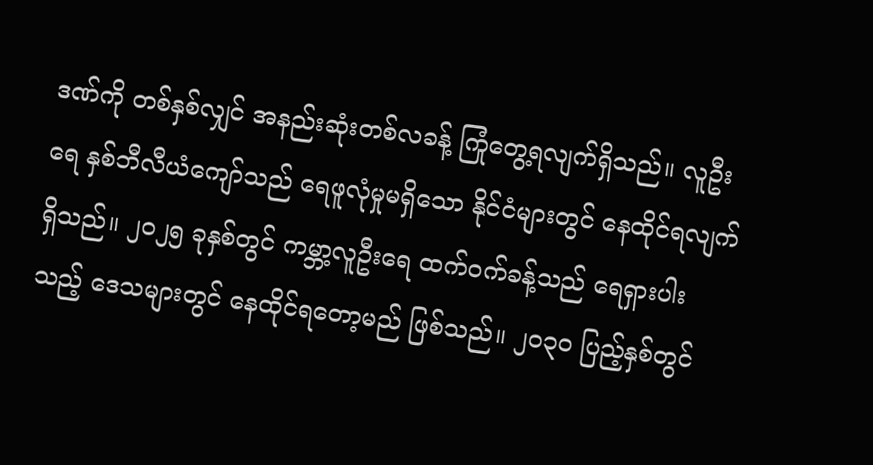ဒဏ်ကို တစ်နှစ်လျှင် အနည်းဆုံးတစ်လခန့် ကြုံတွေ့ရလျက်ရှိသည်။ လူဦးရေ နှစ်ဘီလီယံကျော်သည် ရေဖူလုံမှုမရှိသော နိုင်ငံများတွင် နေထိုင်ရလျက်ရှိသည်။ ၂၀၂၅ ခုနှစ်တွင် ကမ္ဘာ့လူဦးရေ ထက်ဝက်ခန့်သည် ရေရှားပါးသည့် ဒေသများတွင် နေထိုင်ရတော့မည် ဖြစ်သည်။ ၂၀၃၀ ပြည့်နှစ်တွင်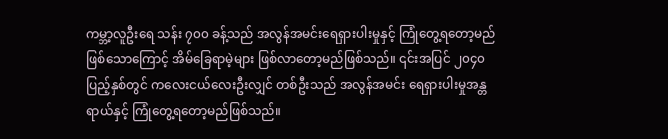ကမ္ဘာ့လူဦးရေ သန်း ၇၀၀ ခန့်သည် အလွန်အမင်းရေရှားပါးမှုနှင့် ကြုံတွေ့ရတော့မည်ဖြစ်သောကြောင့် အိမ်ခြေရာမဲ့များ ဖြစ်လာတော့မည်ဖြစ်သည်။ ၎င်းအပြင် ၂၀၄၀ ပြည့်နှစ်တွင် ကလေးငယ်လေးဦးလျှင် တစ်ဦးသည် အလွန်အမင်း ရေရှားပါးမှုအန္တရာယ်နှင့် ကြုံတွေ့ရတော့မည်ဖြစ်သည်။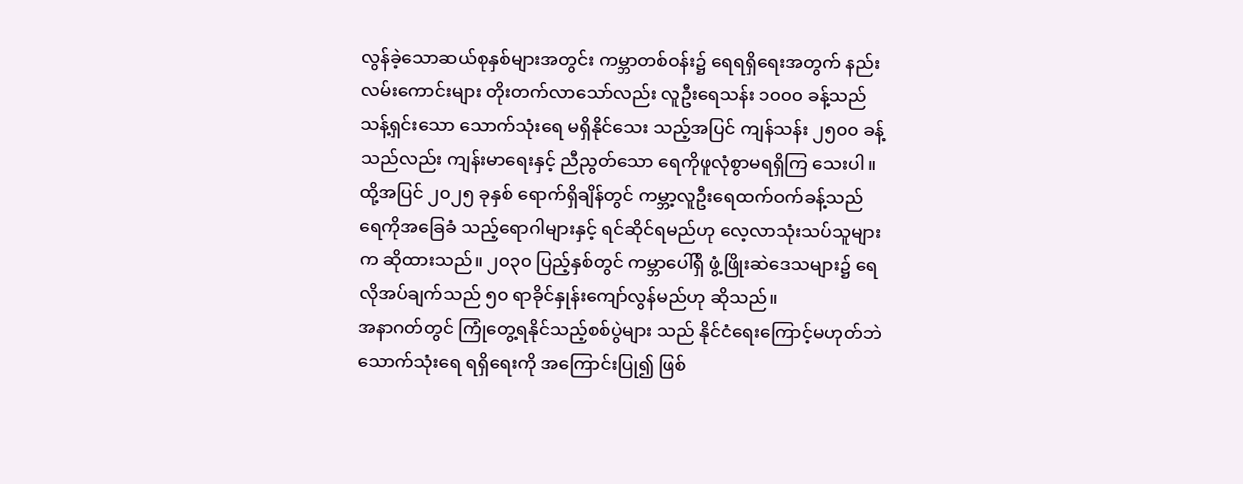လွန်ခဲ့သောဆယ်စုနှစ်များအတွင်း ကမ္ဘာတစ်ဝန်း၌ ရေရရှိရေးအတွက် နည်းလမ်းကောင်းများ တိုးတက်လာသော်လည်း လူဦးရေသန်း ၁၀၀၀ ခန့်သည် သန့်ရှင်းသော သောက်သုံးရေ မရှိနိုင်သေး သည့်အပြင် ကျန်သန်း ၂၅၀၀ ခန့်သည်လည်း ကျန်းမာရေးနှင့် ညီညွတ်သော ရေကိုဖူလုံစွာမရရှိကြ သေးပါ။ ထို့အပြင် ၂၀၂၅ ခုနှစ် ရောက်ရှိချိန်တွင် ကမ္ဘာ့လူဦးရေထက်ဝက်ခန့်သည် ရေကိုအခြေခံ သည့်ရောဂါများနှင့် ရင်ဆိုင်ရမည်ဟု လေ့လာသုံးသပ်သူများက ဆိုထားသည်။ ၂၀၃၀ ပြည့်နှစ်တွင် ကမ္ဘာပေါ်ရှိ ဖွံ့ဖြိုးဆဲဒေသများ၌ ရေလိုအပ်ချက်သည် ၅၀ ရာခိုင်နှုန်းကျော်လွန်မည်ဟု ဆိုသည်။
အနာဂတ်တွင် ကြုံတွေ့ရနိုင်သည့်စစ်ပွဲများ သည် နိုင်ငံရေးကြောင့်မဟုတ်ဘဲ သောက်သုံးရေ ရရှိရေးကို အကြောင်းပြု၍ ဖြစ်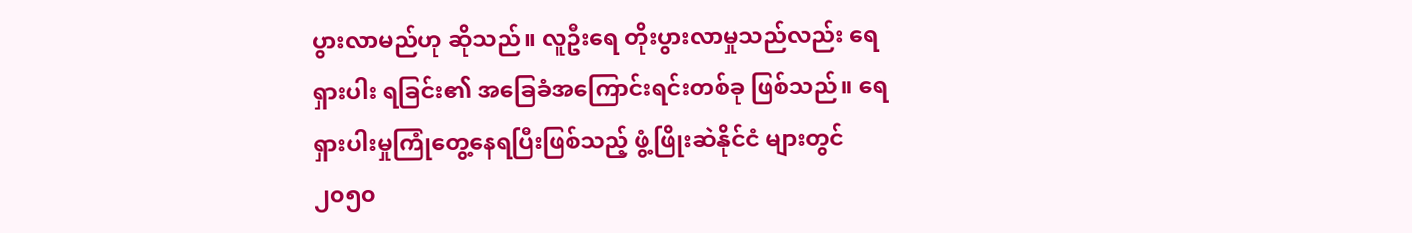ပွားလာမည်ဟု ဆိုသည်။ လူဦးရေ တိုးပွားလာမှုသည်လည်း ရေရှားပါး ရခြင်း၏ အခြေခံအကြောင်းရင်းတစ်ခု ဖြစ်သည်။ ရေရှားပါးမှုကြုံတွေ့နေရပြီးဖြစ်သည့် ဖွံ့ဖြိုးဆဲနိုင်ငံ များတွင် ၂၀၅၀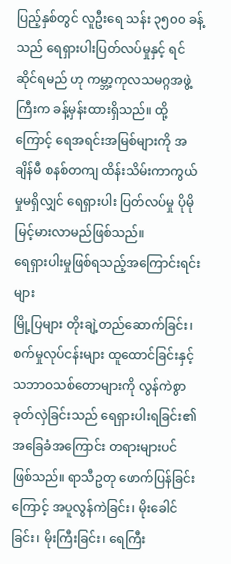ပြည့်နှစ်တွင် လူဦးရေ သန်း ၃၅၀၀ ခန့်သည် ရေရှားပါးပြတ်လပ်မှုနှင့် ရင်ဆိုင်ရမည် ဟု ကမ္ဘာ့ကုလသမဂ္ဂအဖွဲ့ကြီးက ခန့်မှန်းထားရှိသည်။ ထို့ကြောင့် ရေအရင်းအမြစ်များကို အချိန်မီ စနစ်တကျ ထိန်းသိမ်းကာကွယ်မှုမရှိလျှင် ရေရှားပါး ပြတ်လပ်မှု ပိုမိုမြင့်မားလာမည်ဖြစ်သည်။
ရေရှားပါးမှုဖြစ်ရသည့်အကြောင်းရင်းများ
မြို့ပြများ တိုးချဲ့တည်ဆောက်ခြင်း၊ စက်မှုလုပ်ငန်းများ ထူထောင်ခြင်းနှင့် သဘာဝသစ်တောများကို လွန်ကဲစွာခုတ်လှဲခြင်းသည် ရေရှားပါးရခြင်း၏ အခြေခံအကြောင်း တရားများပင် ဖြစ်သည်။ ရာသီဥတု ဖောက်ပြန်ခြင်းကြောင့် အပူလွန်ကဲခြင်း၊ မိုးခေါင်ခြင်း၊ မိုးကြီးခြင်း၊ ရေကြီး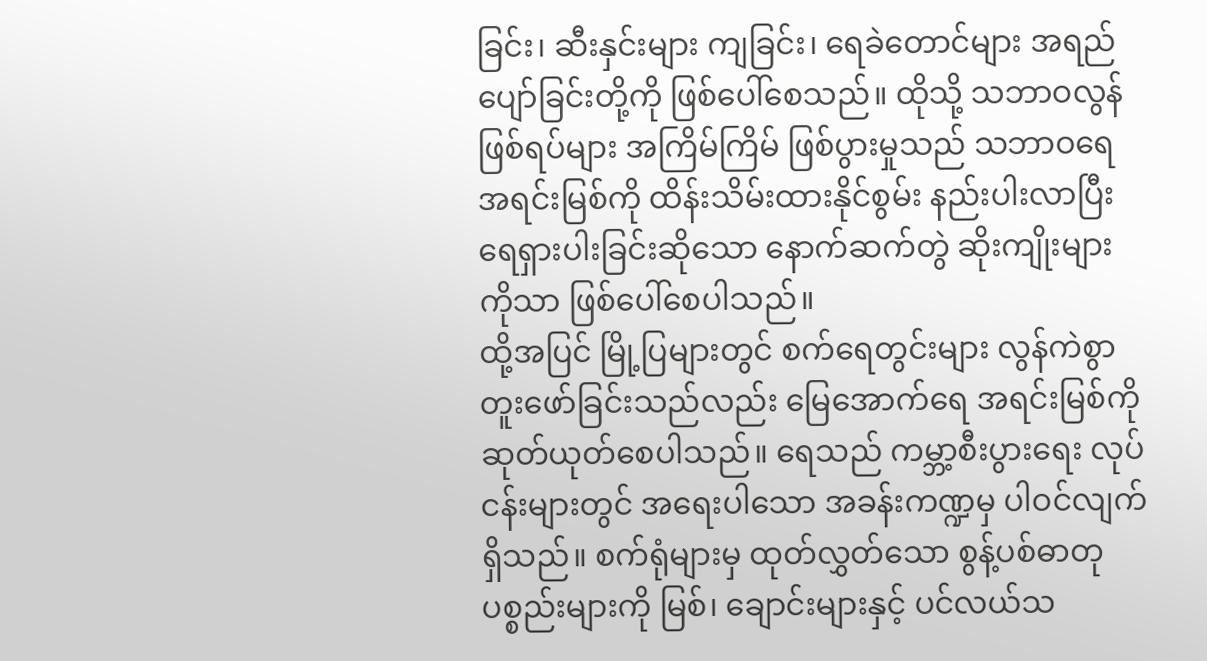ခြင်း၊ ဆီးနှင်းများ ကျခြင်း၊ ရေခဲတောင်များ အရည်ပျော်ခြင်းတို့ကို ဖြစ်ပေါ်စေသည်။ ထိုသို့ သဘာဝလွန်ဖြစ်ရပ်များ အကြိမ်ကြိမ် ဖြစ်ပွားမှုသည် သဘာဝရေအရင်းမြစ်ကို ထိန်းသိမ်းထားနိုင်စွမ်း နည်းပါးလာပြီး ရေရှားပါးခြင်းဆိုသော နောက်ဆက်တွဲ ဆိုးကျိုးများကိုသာ ဖြစ်ပေါ်စေပါသည်။
ထို့အပြင် မြို့ပြများတွင် စက်ရေတွင်းများ လွန်ကဲစွာတူးဖော်ခြင်းသည်လည်း မြေအောက်ရေ အရင်းမြစ်ကို ဆုတ်ယုတ်စေပါသည်။ ရေသည် ကမ္ဘာ့စီးပွားရေး လုပ်ငန်းများတွင် အရေးပါသော အခန်းကဏ္ဍမှ ပါဝင်လျက်ရှိသည်။ စက်ရုံများမှ ထုတ်လွှတ်သော စွန့်ပစ်ဓာတုပစ္စည်းများကို မြစ်၊ ချောင်းများနှင့် ပင်လယ်သ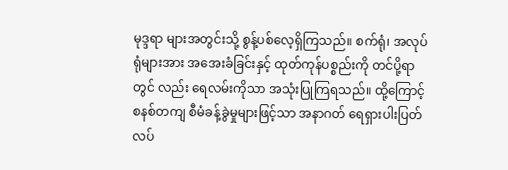မုဒ္ဒရာ များအတွင်းသို့ စွန့်ပစ်လေ့ရှိကြသည်။ စက်ရုံ၊ အလုပ်ရုံများအား အအေးခံခြင်းနှင့် ထုတ်ကုန်ပစ္စည်းကို တင်ပို့ရာတွင် လည်း ရေလမ်းကိုသာ အသုံးပြုကြရသည်။ ထို့ကြောင့် စနစ်တကျ စီမံခန့်ခွဲမှုများဖြင့်သာ အနာဂတ် ရေရှားပါးပြတ်လပ်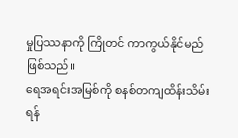မှုပြဿနာကို ကြိုတင် ကာကွယ်နိုင်မည် ဖြစ်သည်။
ရေအရင်းအမြစ်ကို စနစ်တကျထိန်းသိမ်းရန်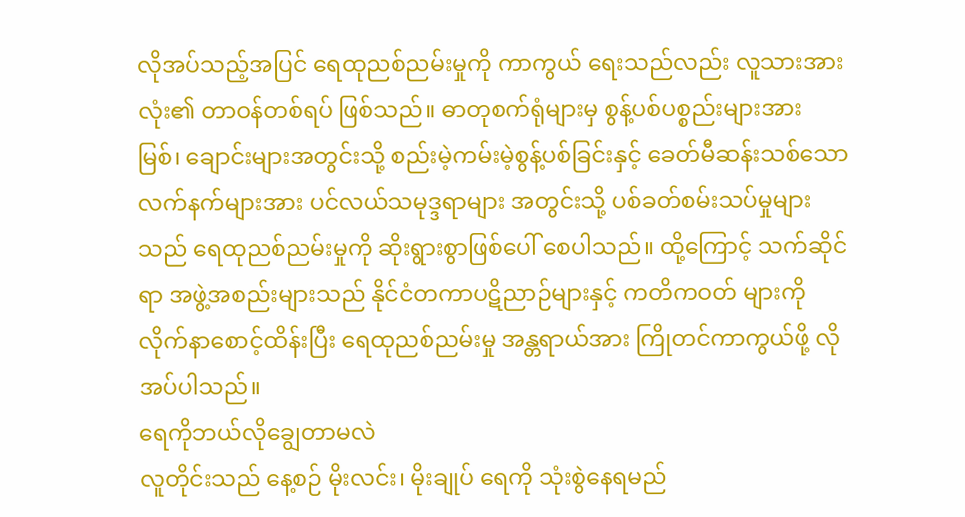လိုအပ်သည့်အပြင် ရေထုညစ်ညမ်းမှုကို ကာကွယ် ရေးသည်လည်း လူသားအားလုံး၏ တာဝန်တစ်ရပ် ဖြစ်သည်။ ဓာတုစက်ရုံများမှ စွန့်ပစ်ပစ္စည်းများအား မြစ်၊ ချောင်းများအတွင်းသို့ စည်းမဲ့ကမ်းမဲ့စွန့်ပစ်ခြင်းနှင့် ခေတ်မီဆန်းသစ်သော လက်နက်များအား ပင်လယ်သမုဒ္ဒရာများ အတွင်းသို့ ပစ်ခတ်စမ်းသပ်မှုများသည် ရေထုညစ်ညမ်းမှုကို ဆိုးရွားစွာဖြစ်ပေါ် စေပါသည်။ ထို့ကြောင့် သက်ဆိုင်ရာ အဖွဲ့အစည်းများသည် နိုင်ငံတကာပဋိညာဉ်များနှင့် ကတိကဝတ် များကို လိုက်နာစောင့်ထိန်းပြီး ရေထုညစ်ညမ်းမှု အန္တရာယ်အား ကြိုတင်ကာကွယ်ဖို့ လိုအပ်ပါသည်။
ရေကိုဘယ်လိုချွေတာမလဲ
လူတိုင်းသည် နေ့စဉ် မိုးလင်း၊ မိုးချုပ် ရေကို သုံးစွဲနေရမည်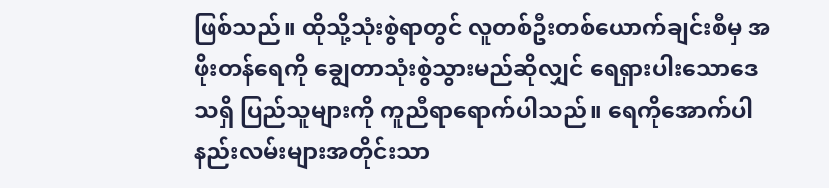ဖြစ်သည်။ ထိုသို့သုံးစွဲရာတွင် လူတစ်ဦးတစ်ယောက်ချင်းစီမှ အဖိုးတန်ရေကို ချွေတာသုံးစွဲသွားမည်ဆိုလျှင် ရေရှားပါးသောဒေသရှိ ပြည်သူများကို ကူညီရာရောက်ပါသည်။ ရေကိုအောက်ပါနည်းလမ်းများအတိုင်းသာ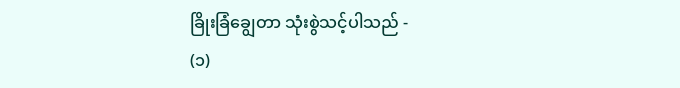ခြိုးခြံချွေတာ သုံးစွဲသင့်ပါသည် -
(၁)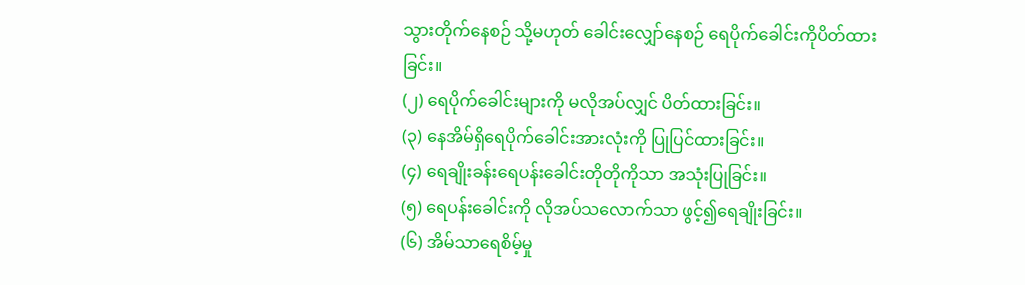သွားတိုက်နေစဉ် သို့မဟုတ် ခေါင်းလျှော်နေစဉ် ရေပိုက်ခေါင်းကိုပိတ်ထားခြင်း။
(၂) ရေပိုက်ခေါင်းများကို မလိုအပ်လျှင် ပိတ်ထားခြင်း။
(၃) နေအိမ်ရှိရေပိုက်ခေါင်းအားလုံးကို ပြုပြင်ထားခြင်း။
(၄) ရေချိုးခန်းရေပန်းခေါင်းတိုတိုကိုသာ အသုံးပြုခြင်း။
(၅) ရေပန်းခေါင်းကို လိုအပ်သလောက်သာ ဖွင့်၍ရေချိုးခြင်း။
(၆) အိမ်သာရေစိမ့်မှု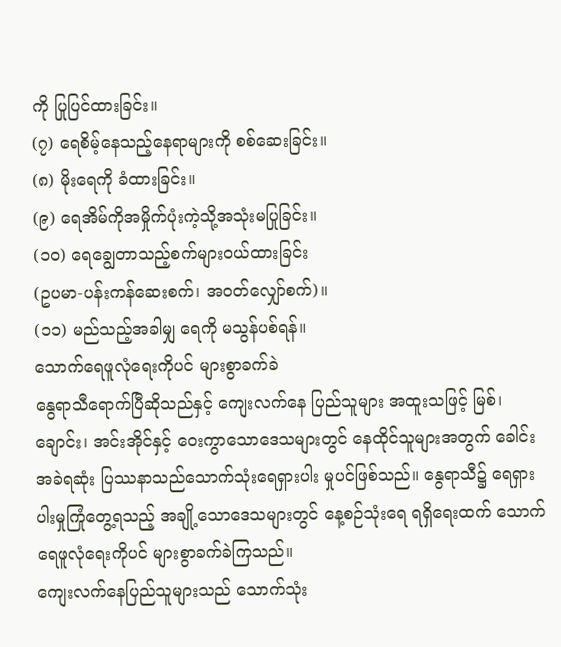ကို ပြုပြင်ထားခြင်း။
(၇) ရေစိမ့်နေသည့်နေရာများကို စစ်ဆေးခြင်း။
(၈) မိုးရေကို ခံထားခြင်း။
(၉) ရေအိမ်ကိုအမှိုက်ပုံးကဲ့သို့အသုံးမပြုခြင်း။
(၁၀) ရေချွေတာသည့်စက်များဝယ်ထားခြင်း
(ဥပမာ-ပန်းကန်ဆေးစက်၊ အဝတ်လျှော်စက်)။
(၁၁) မည်သည့်အခါမျှ ရေကို မသွန်ပစ်ရန်။
သောက်ရေဖူလုံရေးကိုပင် များစွာခက်ခဲ
နွေရာသီရောက်ပြီဆိုသည်နှင့် ကျေးလက်နေ ပြည်သူများ အထူးသဖြင့် မြစ်၊ ချောင်း၊ အင်းအိုင်နှင့် ဝေးကွာသောဒေသများတွင် နေထိုင်သူများအတွက် ခေါင်းအခဲရဆုံး ပြဿနာသည်သောက်သုံးရေရှားပါး မှုပင်ဖြစ်သည်။ နွေရာသီ၌ ရေရှားပါးမှုကြုံတွေ့ရသည့် အချို့သောဒေသများတွင် နေ့စဉ်သုံးရေ ရရှိရေးထက် သောက်ရေဖူလုံရေးကိုပင် များစွာခက်ခဲကြသည်။
ကျေးလက်နေပြည်သူများသည် သောက်သုံး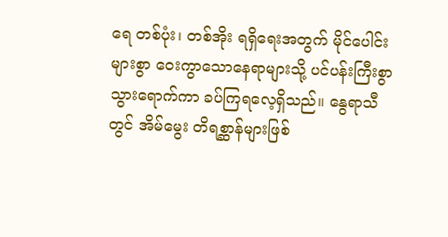ရေ တစ်ပုံး၊ တစ်အိုး ရရှိရေးအတွက် မိုင်ပေါင်းများစွာ ဝေးကွာသောနေရာများသို့ ပင်ပန်းကြီးစွာ သွားရောက်ကာ ခပ်ကြရလေ့ရှိသည်။ နွေရာသီတွင် အိမ်မွေး တိရစ္ဆာန်များဖြစ်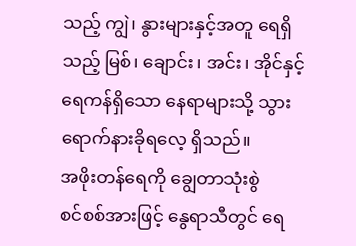သည့် ကျွဲ၊ နွားများနှင့်အတူ ရေရှိသည့် မြစ်၊ ချောင်း၊ အင်း၊ အိုင်နှင့် ရေကန်ရှိသော နေရာများသို့ သွားရောက်နားခိုရလေ့ ရှိသည်။
အဖိုးတန်ရေကို ချွေတာသုံးစွဲ
စင်စစ်အားဖြင့် နွေရာသီတွင် ရေ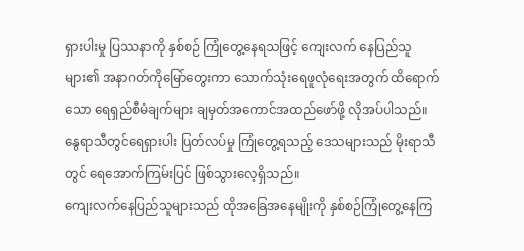ရှားပါးမှု ပြဿနာကို နှစ်စဉ် ကြုံတွေ့နေရသဖြင့် ကျေးလက် နေပြည်သူများ၏ အနာဂတ်ကိုမြော်တွေးကာ သောက်သုံးရေဖူလုံရေးအတွက် ထိရောက်သော ရေရှည်စီမံချက်များ ချမှတ်အကောင်အထည်ဖော်ဖို့ လိုအပ်ပါသည်။ နွေရာသီတွင်ရေရှားပါး ပြတ်လပ်မှု ကြုံတွေ့ရသည့် ဒေသများသည် မိုးရာသီတွင် ရေအောက်ကြမ်းပြင် ဖြစ်သွားလေ့ရှိသည်။
ကျေးလက်နေပြည်သူများသည် ထိုအခြေအနေမျိုးကို နှစ်စဉ်ကြုံတွေ့နေကြ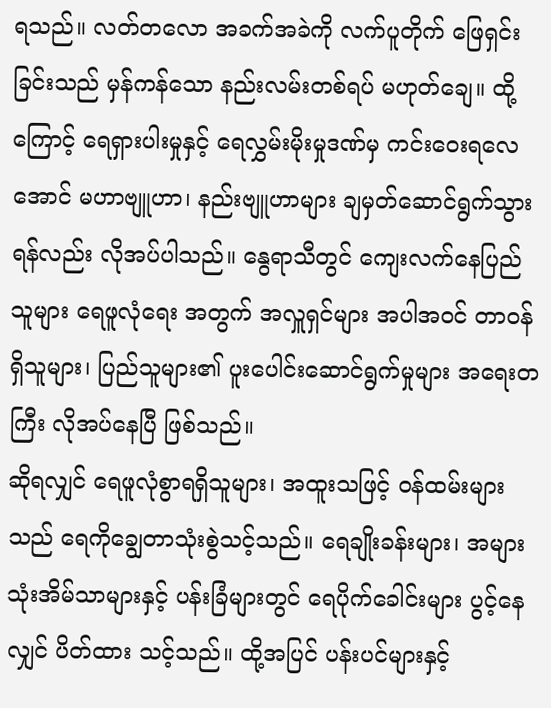ရသည်။ လတ်တလော အခက်အခဲကို လက်ပူတိုက် ဖြေရှင်းခြင်းသည် မှန်ကန်သော နည်းလမ်းတစ်ရပ် မဟုတ်ချေ။ ထို့ကြောင့် ရေရှားပါးမှုနှင့် ရေလွှမ်းမိုးမှုဒဏ်မှ ကင်းဝေးရလေအောင် မဟာဗျူဟာ၊ နည်းဗျူဟာများ ချမှတ်ဆောင်ရွက်သွားရန်လည်း လိုအပ်ပါသည်။ နွေရာသီတွင် ကျေးလက်နေပြည်သူများ ရေဖူလုံရေး အတွက် အလှူရှင်များ အပါအဝင် တာဝန်ရှိသူများ၊ ပြည်သူများ၏ ပူးပေါင်းဆောင်ရွက်မှုများ အရေးတကြီး လိုအပ်နေပြီ ဖြစ်သည်။
ဆိုရလျှင် ရေဖူလုံစွာရရှိသူများ၊ အထူးသဖြင့် ဝန်ထမ်းများသည် ရေကိုချွေတာသုံးစွဲသင့်သည်။ ရေချိုးခန်းများ၊ အများသုံးအိမ်သာများနှင့် ပန်းခြံများတွင် ရေပိုက်ခေါင်းများ ပွင့်နေလျှင် ပိတ်ထား သင့်သည်။ ထို့အပြင် ပန်းပင်များနှင့်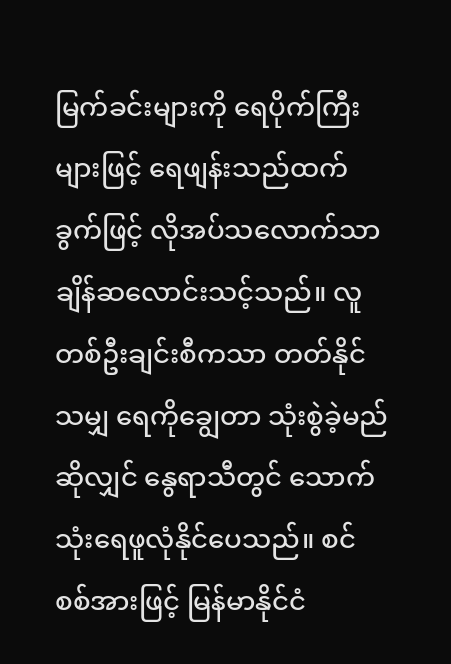မြက်ခင်းများကို ရေပိုက်ကြီးများဖြင့် ရေဖျန်းသည်ထက် ခွက်ဖြင့် လိုအပ်သလောက်သာ ချိန်ဆလောင်းသင့်သည်။ လူတစ်ဦးချင်းစီကသာ တတ်နိုင်သမျှ ရေကိုချွေတာ သုံးစွဲခဲ့မည်ဆိုလျှင် နွေရာသီတွင် သောက်သုံးရေဖူလုံနိုင်ပေသည်။ စင်စစ်အားဖြင့် မြန်မာနိုင်ငံ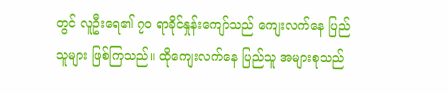တွင် လူဦးရေ၏ ၇၀ ရာခိုင်နှုန်းကျော်သည် ကျေးလက်နေ ပြည်သူများ ဖြစ်ကြသည်။ ထိုကျေးလက်နေ ပြည်သူ အများစုသည်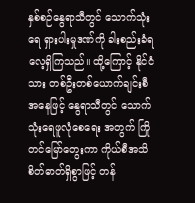နှစ်စဉ်နွေရာသီတွင် သောက်သုံးရေ ရှားပါးမှုဒဏ်ကို ခါးစည်းခံရလေ့ရှိကြသည်။ ထို့ကြောင့် နိုင်ငံသား တစ်ဦးတစ်ယောက်ချင်းစီ အနေဖြင့် နွေရာသီတွင် သောက်သုံးရေဖူလုံစေရေး အတွက် ကြိုတင်မြော်တွေးကာ ကိုယ်စီအသိ စိတ်ဓာတ်ရှိစွာဖြင့် တန်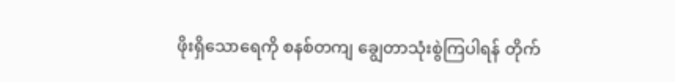ဖိုးရှိသောရေကို စနစ်တကျ ချွေတာသုံးစွဲကြပါရန် တိုက်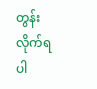တွန်းလိုက်ရပါ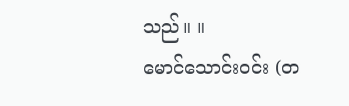သည်။ ။
မောင်သောင်းဝင်း (တ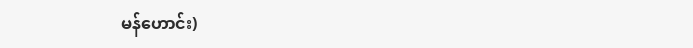မန်ဟောင်း)